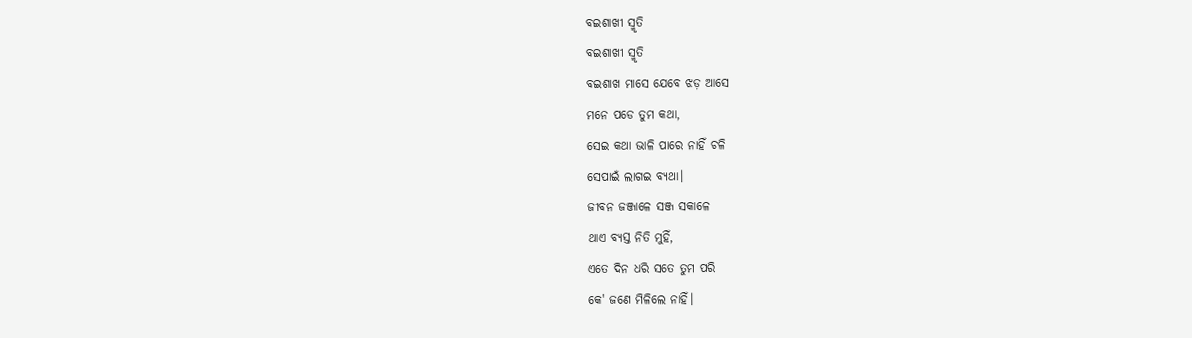ବଇଶାଖୀ ସ୍ମୃତି
ବଇଶାଖୀ ସ୍ମୃତି
ବଇଶାଖ ମାସେ ଯେବେ ଝଡ଼ ଆସେ
ମନେ ପଡେ ତୁମ କଥା,
ସେଇ କଥା ଭାଳି ପାରେ ନାହିଁ ଚଳି
ସେପାଇଁ ଲାଗଇ ବ୍ୟଥା।
ଜୀବନ ଜଞ୍ଜାଳେ ସଞ୍ଜ ସକାଳେ
ଥାଏ ବ୍ୟସ୍ତ ନିତି ମୁହିଁ,
ଏତେ ଦିନ ଧରି ସତେ ତୁମ ପରି
କେ' ଜଣେ ମିଳିଲେ ନାହିଁ।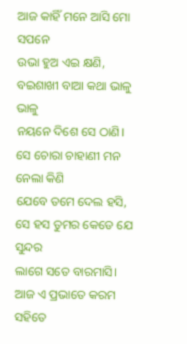ଆଜ କାହିଁ ମନେ ଆସି ମୋ ସପନେ
ଉଭା ହୁଅ ଏଇ କ୍ଷଣି,
ବଇଶାଖୀ ବାଆ କଥା ଭାଳୁ ଭାଳୁ
ନୟନେ ଦିଶେ ସେ ଠାଣି।
ସେ ଚୋରା ଚାହାଣୀ ମନ ନେଲା କିଣି
ଯେବେ ତମେ ଦେଲ ହସି,
ସେ ହସ ତୁମର କେଡେ ଯେ ସୁନ୍ଦର
ଲାଗେ ସତେ ବାରମାସି।
ଆଜ ଏ ପ୍ରଭାତେ କରମ ସହିତେ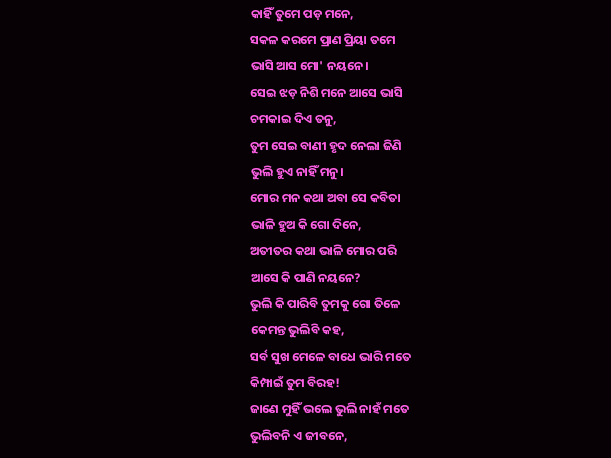କାହିଁ ତୁମେ ପଡ଼ ମନେ,
ସକଳ କରମେ ପ୍ରାଣ ପ୍ରିୟା ତମେ
ଭାସି ଆସ ମୋ' ନୟନେ।
ସେଇ ଝଡ଼ ନିଶି ମନେ ଆସେ ଭାସି
ଚମକାଇ ଦିଏ ତନୁ,
ତୁମ ସେଇ ବାଣୀ ହୃଦ ନେଲା ଜିଣି
ଭୁଲି ହୁଏ ନାହିଁ ମନୁ।
ମୋର ମନ କଥା ଅବା ସେ କବିତା
ଭାଳି ହୁଅ କି ଗୋ ଦିନେ,
ଅତୀତର କଥା ଭାଳି ମୋର ପରି
ଆସେ କି ପାଣି ନୟନେ?
ଭୁଲି କି ପାରିବି ତୁମକୁ ଗୋ ତିଳେ
କେମନ୍ତ ଭୁଲିବି କହ,
ସର୍ବ ସୁଖ ମେଳେ ବାଧେ ଭାରି ମତେ
କିମ୍ପାଇଁ ତୁମ ବିରହ!
ଜାଣେ ମୁହିଁ ଭଲେ ଭୁଲି ନାହଁ ମତେ
ଭୁଲିବନି ଏ ଜୀବନେ,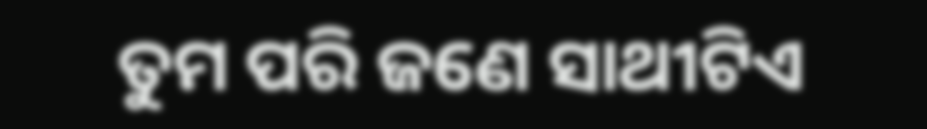ତୁମ ପରି ଜଣେ ସାଥୀଟିଏ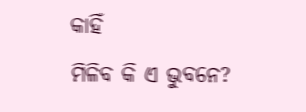କାହିଁ
ମିଳିବ କି ଏ ଭୁବନେ?